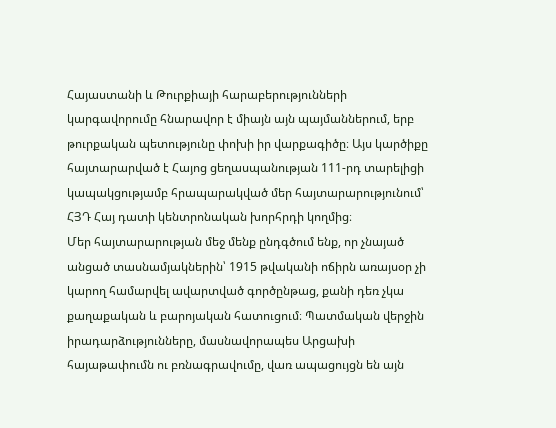Հայաստանի և Թուրքիայի հարաբերությունների կարգավորումը հնարավոր է միայն այն պայմաններում, երբ թուրքական պետությունը փոխի իր վարքագիծը։ Այս կարծիքը հայտարարված է Հայոց ցեղասպանության 111-րդ տարելիցի կապակցությամբ հրապարակված մեր հայտարարությունում՝ ՀՅԴ Հայ դատի կենտրոնական խորհրդի կողմից։
Մեր հայտարարության մեջ մենք ընդգծում ենք, որ չնայած անցած տասնամյակներին՝ 1915 թվականի ոճիրն առայսօր չի կարող համարվել ավարտված գործընթաց, քանի դեռ չկա քաղաքական և բարոյական հատուցում։ Պատմական վերջին իրադարձությունները, մասնավորապես Արցախի հայաթափումն ու բռնագրավումը, վառ ապացույցն են այն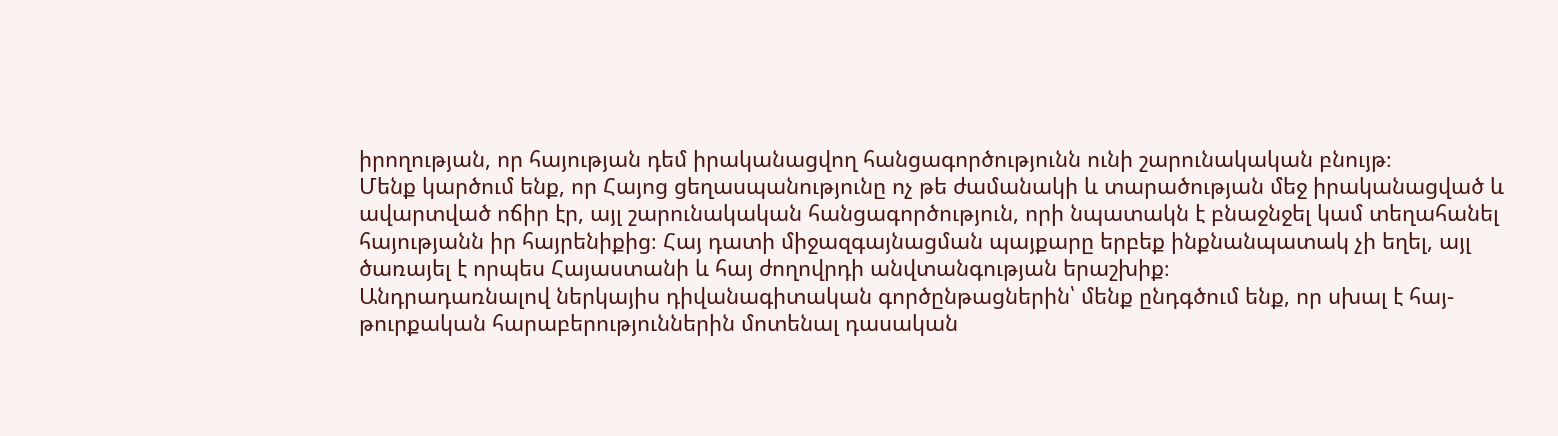իրողության, որ հայության դեմ իրականացվող հանցագործությունն ունի շարունակական բնույթ։
Մենք կարծում ենք, որ Հայոց ցեղասպանությունը ոչ թե ժամանակի և տարածության մեջ իրականացված և ավարտված ոճիր էր, այլ շարունակական հանցագործություն, որի նպատակն է բնաջնջել կամ տեղահանել հայությանն իր հայրենիքից։ Հայ դատի միջազգայնացման պայքարը երբեք ինքնանպատակ չի եղել, այլ ծառայել է որպես Հայաստանի և հայ ժողովրդի անվտանգության երաշխիք։
Անդրադառնալով ներկայիս դիվանագիտական գործընթացներին՝ մենք ընդգծում ենք, որ սխալ է հայ-թուրքական հարաբերություններին մոտենալ դասական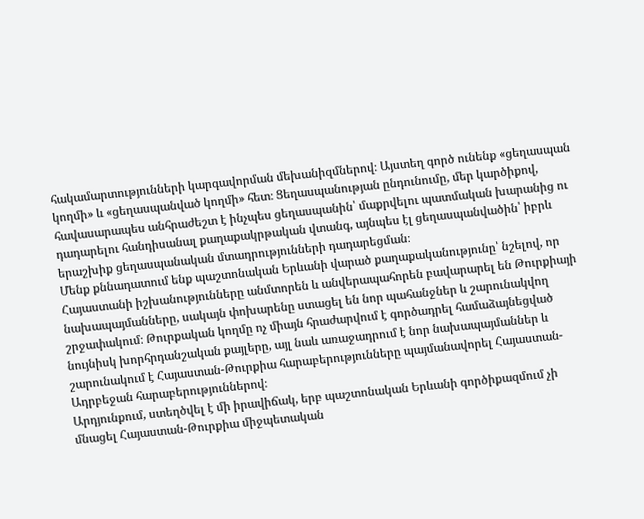հակամարտությունների կարգավորման մեխանիզմներով։ Այստեղ գործ ունենք «ցեղասպան կողմի» և «ցեղասպանված կողմի» հետ։ Ցեղասպանության ընդունումը, մեր կարծիքով, հավասարապես անհրաժեշտ է ինչպես ցեղասպանին՝ մաքրվելու պատմական խարանից ու դադարելու հանդիսանալ քաղաքակրթական վտանգ, այնպես էլ ցեղասպանվածին՝ իբրև երաշխիք ցեղասպանական մտադրությունների դադարեցման։
Մենք քննադատում ենք պաշտոնական Երևանի վարած քաղաքականությունը՝ նշելով, որ Հայաստանի իշխանությունները անմտորեն և անվերապահորեն բավարարել են Թուրքիայի նախապայմանները, սակայն փոխարենը ստացել են նոր պահանջներ և շարունակվող շրջափակում։ Թուրքական կողմը ոչ միայն հրաժարվում է գործադրել համաձայնեցված նույնիսկ խորհրդանշական քայլերը, այլ նաև առաջադրում է նոր նախապայմաններ և շարունակում է Հայաստան-Թուրքիա հարաբերությունները պայմանավորել Հայաստան-Ադրբեջան հարաբերություններով։
Արդյունքում, ստեղծվել է մի իրավիճակ, երբ պաշտոնական Երևանի գործիքազմում չի մնացել Հայաստան-Թուրքիա միջպետական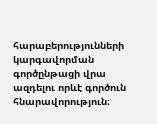հարաբերությունների կարգավորման գործընթացի վրա ազդելու որևէ գործուն հնարավորություն։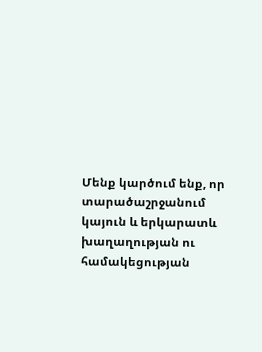Մենք կարծում ենք, որ տարածաշրջանում կայուն և երկարատև խաղաղության ու համակեցության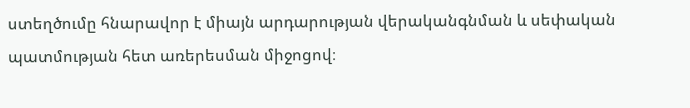ստեղծումը հնարավոր է միայն արդարության վերականգնման և սեփական պատմության հետ առերեսման միջոցով։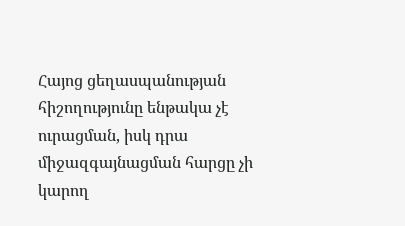Հայոց ցեղասպանության հիշողությունը ենթակա չէ ուրացման, իսկ դրա միջազգայնացման հարցը չի կարող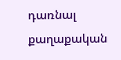դառնալ քաղաքական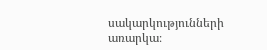սակարկությունների առարկա։